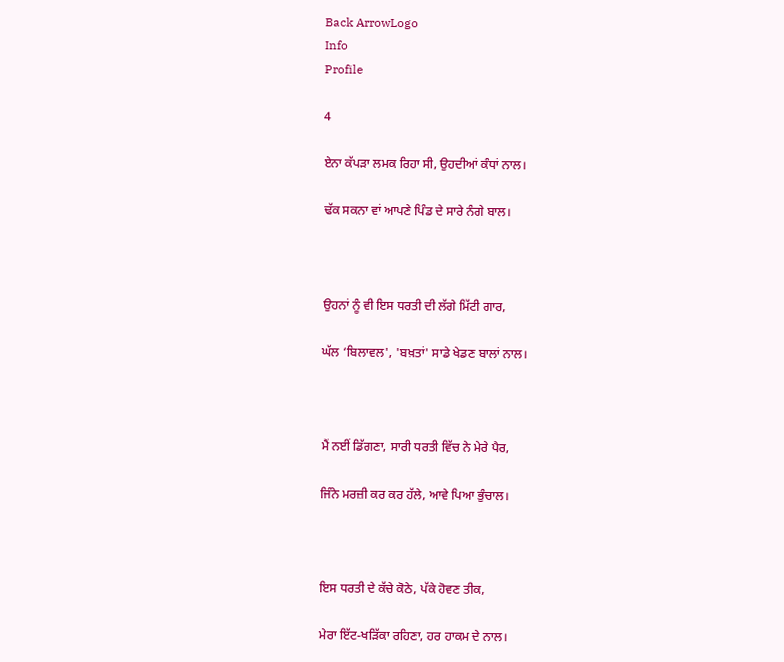Back ArrowLogo
Info
Profile

4

ਏਨਾ ਕੱਪੜਾ ਲਮਕ ਰਿਹਾ ਸੀ, ਉਹਦੀਆਂ ਕੰਧਾਂ ਨਾਲ।

ਢੱਕ ਸਕਨਾ ਵਾਂ ਆਪਣੇ ਪਿੰਡ ਦੇ ਸਾਰੇ ਨੰਗੇ ਬਾਲ।



ਉਹਨਾਂ ਨੂੰ ਵੀ ਇਸ ਧਰਤੀ ਦੀ ਲੱਗੇ ਮਿੱਟੀ ਗਾਰ,

ਘੱਲ ‘ਬਿਲਾਵਲ', 'ਬਖ਼ਤਾਂ' ਸਾਡੇ ਖੇਡਣ ਬਾਲਾਂ ਨਾਲ।



ਮੈਂ ਨਈਂ ਡਿੱਗਣਾ, ਸਾਰੀ ਧਰਤੀ ਵਿੱਚ ਨੇ ਮੇਰੇ ਪੈਰ,

ਜਿੰਨੇ ਮਰਜ਼ੀ ਕਰ ਕਰ ਹੱਲੇ, ਆਵੇ ਪਿਆ ਭੁੰਚਾਲ।



ਇਸ ਧਰਤੀ ਦੇ ਕੱਚੇ ਕੋਠੇ, ਪੱਕੇ ਹੋਵਣ ਤੀਕ,

ਮੇਰਾ ਇੱਟ-ਖੜਿੱਕਾ ਰਹਿਣਾ, ਹਰ ਹਾਕਮ ਦੇ ਨਾਲ।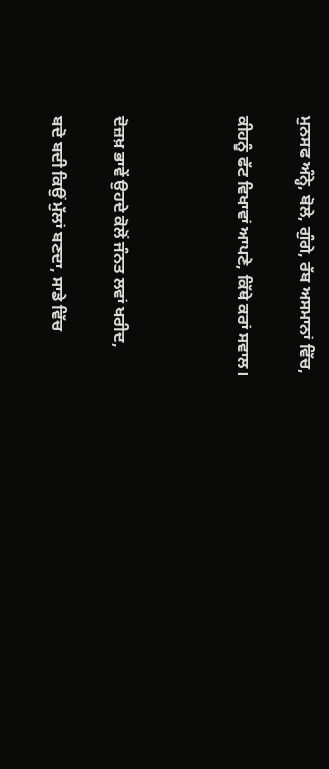ਮੁਨਸਫ ਅੰਨ੍ਹੇ, ਬੋਲੇ, ਗੁੰਗੇ, ਰੱਬ ਅਸਮਾਨਾਂ ਵਿੱਚ,

ਕੀਹਨੂੰ ਫੱਟ ਵਿਖਾਵਾਂ ਆਪਣੇ, ਕਿੱਥੇ ਕਰਾਂ ਸਵਾਲ।



ਦੋਜ਼ਖ਼ ਭਾਵੇਂ ਉਹਦੇ ਕੋਲੋਂ ਜੰਨਤ ਲਵਾਂ ਖਰੀਦ,

ਬਦੋ ਬਦੀ ਕਿਉਂ ਮੁੱਲਾਂ ਬਣਦਾ, ਸਾਡੇ ਵਿੱਚ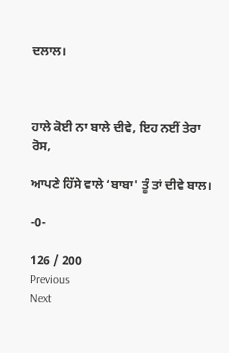ਦਲਾਲ।



ਹਾਲੇ ਕੋਈ ਨਾ ਬਾਲੇ ਦੀਵੇ, ਇਹ ਨਈਂ ਤੇਰਾ ਰੋਸ,

ਆਪਣੇ ਹਿੱਸੇ ਵਾਲੇ ‘ਬਾਬਾ' ਤੂੰ ਤਾਂ ਦੀਵੇ ਬਾਲ।

-0-

126 / 200
Previous
Next